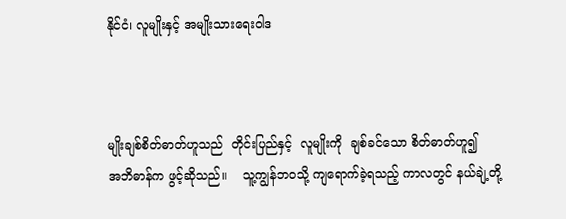နိုင်ငံ၊ လူမျိုးနှင့် အမျိုးသားရေးဝါဒ



မျိုးချစ်စိတ်ဓာတ်ဟူသည်  တိုင်းပြည်နှင့်  လူမျိုးကို  ချစ်ခင်သော စိတ်ဓာတ်ဟူ၍     အဘိဓာန်က ဖွင့်ဆိုသည်။    သူ့ကျွန်ဘဝသို့ ကျရောက်ခဲ့ရသည့် ကာလတွင် နယ်ချဲ့တို့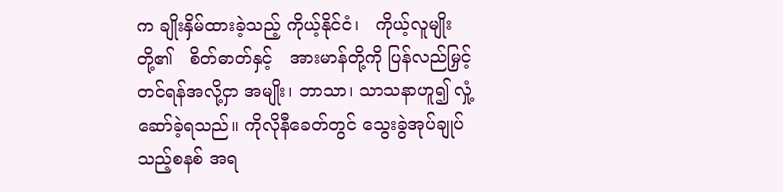က ချိုးနှိမ်ထားခဲ့သည့် ကိုယ့်နိုင်ငံ၊   ကိုယ့်လူမျိုးတို့၏   စိတ်ဓာတ်နှင့်   အားမာန်တို့ကို ပြန်လည်မြှင့်တင်ရန်အလို့ငှာ အမျိုး၊ ဘာသာ၊ သာသနာဟူ၍ လှုံ့ဆော်ခဲ့ရသည်။ ကိုလိုနီခေတ်တွင် သွေးခွဲအုပ်ချုပ်သည့်စနစ် အရ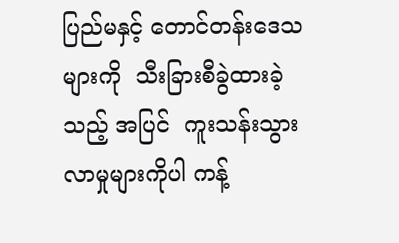ပြည်မနှင့် တောင်တန်းဒေသများကို  သီးခြားစီခွဲထားခဲ့သည့် အပြင်  ကူးသန်းသွားလာမှုများကိုပါ ကန့်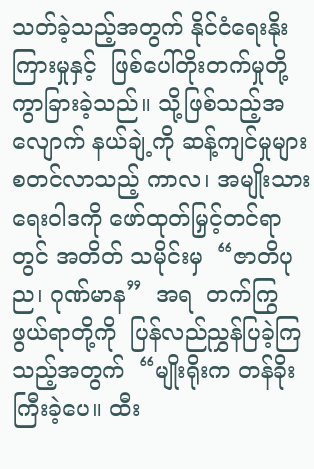သတ်ခဲ့သည့်အတွက် နိုင်ငံရေးနိုးကြားမှုနှင့်  ဖြစ်ပေါ်တိုးတက်မှုတို့  ကွာခြားခဲ့သည်။ သို့ဖြစ်သည့်အလျောက် နယ်ချဲ့ကို ဆန့်ကျင်မှုများ စတင်လာသည့် ကာလ၊ အမျိုးသားရေးဝါဒကို ဖော်ထုတ်မြှင့်တင်ရာတွင် အတိတ် သမိုင်းမှ  “ဇာတိပုည၊ ဂုဏ်မာန”  အရ  တက်ကြွဖွယ်ရာတို့ကို  ပြန်လည်ညွှန်ပြခဲ့ကြသည့်အတွက်  “မျိုးရိုးက တန်ခိုးကြီးခဲ့ပေ။ ထီး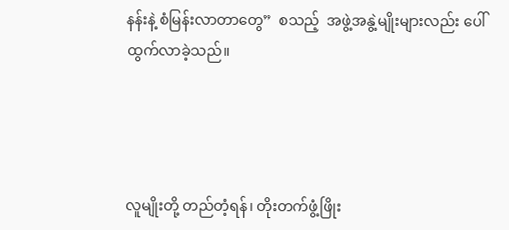နန်းနဲ့ စံမြန်းလာတာတွေ”  စသည့်  အဖွဲ့အနွဲ့မျိုးများလည်း ပေါ်ထွက်လာခဲ့သည်။




လူမျိုးတို့ တည်တံ့ရန်၊ တိုးတက်ဖွံ့ဖြိုး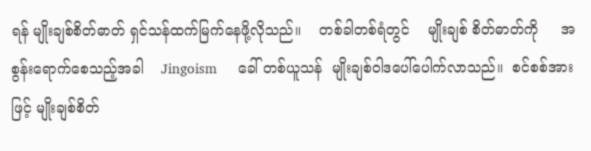ရန် မျိုးချစ်စိတ်ဓာတ် ရှင်သန်ထက်မြက်နေဖို့လိုသည်။    တစ်ခါတစ်ရံတွင်    မျိုးချစ် စိတ်ဓာတ်ကို     အစွန်းရောက်စေသည့်အခါ    Jingoism     ခေါ် တစ်ယူသန်  မျိုးချစ်ဝါဒပေါ်ပေါက်လာသည်။  စင်စစ်အားဖြင့် မျိုးချစ်စိတ်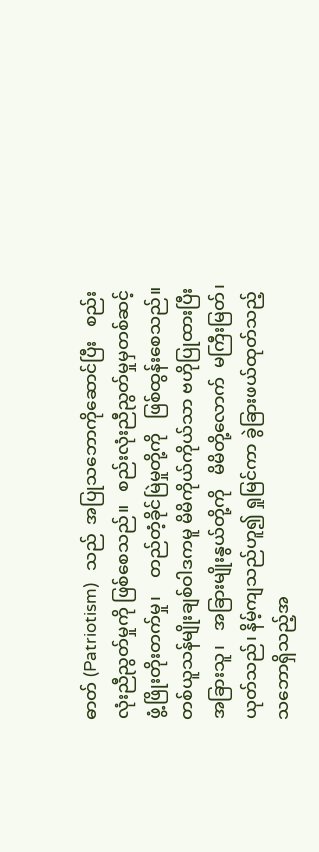ဓာတ် (Patriotism)   သည်  အပြုသဘောကိုဆောင်ပြီး   စည်းလုံးညီညွတ်မှုကို ဖြစ်စေသည်။   စည်းလုံးညီညွတ်မှုမှတစ်ဆင့်   ဖွံ့ဖြိုးတိုးတက်မှု၊    တည်တံ့ခိုင်မြဲမှုတို့ကို   ဖြစ်ထွန်းစေသည်။ တစ်ယူသန်မျိုးချစ်ဝါဒကမူ မိမိကိုယ်ကိုယ်သာ ဗဟိုပြုထားပြီး အခြားသူ၊   အခြားမျိုးနွယ်တို့ကို   မိမိတို့လောက်  မကြီးမြတ်၊ ယုတ်သည်၊ နိမ့်ကျသည်ဟူ၍ ရှုမြင်ကာ ခွဲခြားဖယ်ထုတ်သည့်   သဘောရှိသည့်အ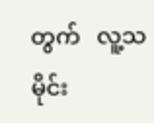တွက်   လူ့သမိုင်း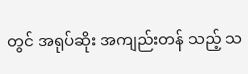တွင် အရုပ်ဆိုး အကျည်းတန် သည့် သ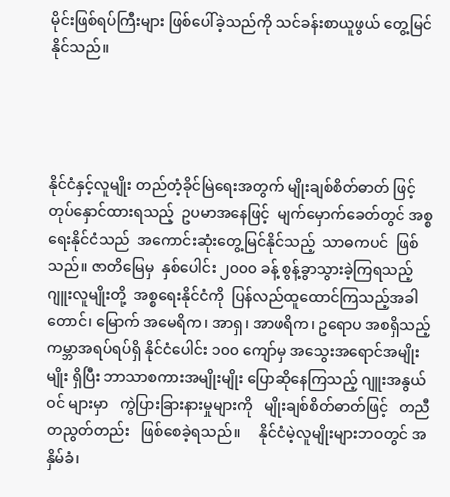မိုင်းဖြစ်ရပ်ကြီးများ ဖြစ်ပေါ်ခဲ့သည်ကို သင်ခန်းစာယူဖွယ် တွေ့မြင်နိုင်သည်။




နိုင်ငံနှင့်လူမျိုး တည်တံ့ခိုင်မြဲရေးအတွက် မျိုးချစ်စိတ်ဓာတ် ဖြင့် တုပ်နှောင်ထားရသည့်  ဥပမာအနေဖြင့်  မျက်မှောက်ခေတ်တွင် အစ္စရေးနိုင်ငံသည်  အကောင်းဆုံးတွေ့မြင်နိုင်သည့်  သာဓကပင်  ဖြစ်သည်။ ဇာတိမြေမှ  နှစ်ပေါင်း ၂၀၀၀ ခန့် စွန့်ခွာသွားခဲ့ကြရသည့်  ဂျူးလူမျိုးတို့  အစ္စရေးနိုင်ငံကို  ပြန်လည်ထူထောင်ကြသည့်အခါ တောင်၊ မြောက် အမေရိက၊ အာရှ၊ အာဖရိက၊ ဥရောပ အစရှိသည့် ကမ္ဘာအရပ်ရပ်ရှိ နိုင်ငံပေါင်း ၁၀၀ ကျော်မှ အသွေးအရောင်အမျိုးမျိုး ရှိပြီး ဘာသာစကားအမျိုးမျိုး ပြောဆိုနေကြသည့် ဂျူးအနွယ်ဝင် များမှာ   ကွဲပြားခြားနားမှုများကို   မျိုးချစ်စိတ်ဓာတ်ဖြင့်   တညီ တညွတ်တည်း   ဖြစ်စေခဲ့ရသည်။     နိုင်ငံမဲ့လူမျိုးများဘဝတွင် အနှိမ်ခံ၊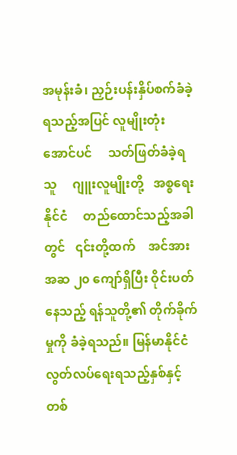အမုန်းခံ၊ ညှဉ်းပန်းနှိပ်စက်ခံခဲ့ရသည့်အပြင် လူမျိုးတုံး အောင်ပင်     သတ်ဖြတ်ခံခဲ့ရသူ     ဂျူးလူမျိုးတို့   အစ္စရေးနိုင်ငံ     တည်ထောင်သည့်အခါတွင်   ၎င်းတို့ထက်    အင်အား   အဆ ၂၀ ကျော်ရှိပြီး ဝိုင်းပတ်နေသည့် ရန်သူတို့၏ တိုက်ခိုက်မှုကို ခံခဲ့ရသည်။ မြန်မာနိုင်ငံလွတ်လပ်ရေးရသည့်နှစ်နှင့် တစ်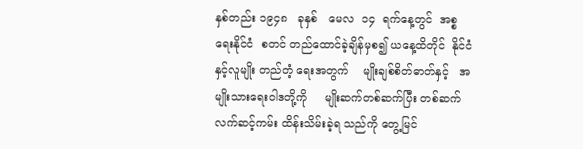နှစ်တည်း ၁၉၄၈   ခုနှစ်   မေလ  ၁၄  ရက်နေ့တွင်  အစ္စရေးနိုင်ငံ  စတင် တည်ထောင်ခဲ့ချိန်မှစ၍ ယနေ့ထိတိုင်  နိုင်ငံနှင့်လူမျိုး တည်တံ့ ရေးအတွက်    မျိုးချစ်စိတ်ဓာတ်နှင့်   အမျိုးသားရေးဝါဒတို့ကို     မျိုးဆက်တစ်ဆက်ပြီး တစ်ဆက် လက်ဆင့်ကမ်း ထိန်းသိမ်းခဲ့ရ သည်ကို တွေ့မြင်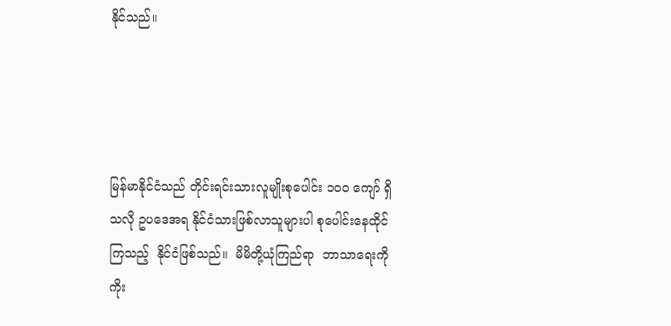နိုင်သည်။




မြန်မာနိုင်ငံသည် တိုင်းရင်းသားလူမျိုးစုပေါင်း ၁၀၀ ကျော် ရှိသလို ဥပဒေအရ နိုင်ငံသားဖြစ်လာသူများပါ စုပေါင်းနေထိုင် ကြသည့်  နိုင်ငံဖြစ်သည်။  မိမိတို့ယုံကြည်ရာ  ဘာသာရေးကို  ကိုး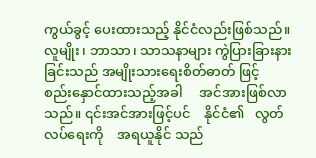ကွယ်ခွင့် ပေးထားသည့် နိုင်ငံလည်းဖြစ်သည်။ လူမျိုး၊ ဘာသာ၊ သာသနာများ ကွဲပြားခြားနားခြင်းသည် အမျိုးသားရေးစိတ်ဓာတ် ဖြင့်     စည်းနှောင်ထားသည့်အခါ     အင်အားဖြစ်လာသည်။ ၎င်းအင်အားဖြင့်ပင်    နိုင်ငံ၏   လွတ်လပ်ရေးကို    အရယူနိုင် သည်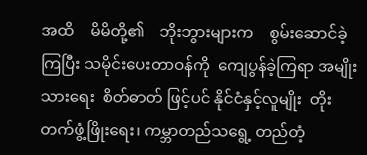အထိ    မိမိတို့၏    ဘိုးဘွားများက    စွမ်းဆောင်ခဲ့ကြပြီး သမိုင်းပေးတာဝန်ကို  ကျေပွန်ခဲ့ကြရာ အမျိုးသားရေး  စိတ်ဓာတ် ဖြင့်ပင် နိုင်ငံနှင့်လူမျိုး  တိုးတက်ဖွံ့ဖြိုးရေး၊ ကမ္ဘာတည်သရွေ့ တည်တံ့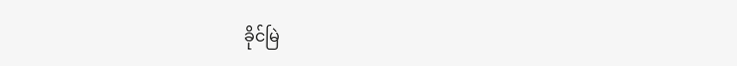ခိုင်မြဲ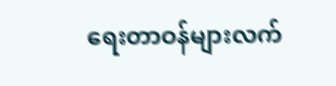ရေးတာဝန်များလက်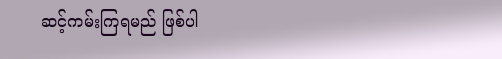ဆင့်ကမ်းကြရမည် ဖြစ်ပါ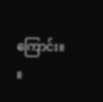ကြောင်း။       ။